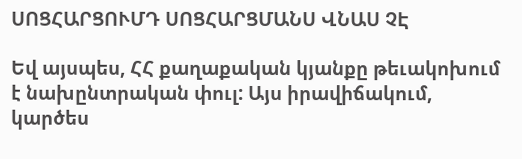ՍՈՑՀԱՐՑՈՒՄԴ ՍՈՑՀԱՐՑՄԱՆՍ ՎՆԱՍ ՉԷ

Եվ այսպես, ՀՀ քաղաքական կյանքը թեւակոխում է նախընտրական փուլ: Այս իրավիճակում, կարծես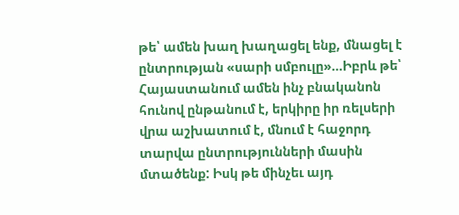թե՝ ամեն խաղ խաղացել ենք, մնացել է ընտրության «սարի սմբուլը»…Իբրև թե՝ Հայաստանում ամեն ինչ բնականոն հունով ընթանում է, երկիրը իր ռելսերի վրա աշխատում է, մնում է հաջորդ տարվա ընտրությունների մասին մտածենք: Իսկ թե մինչեւ այդ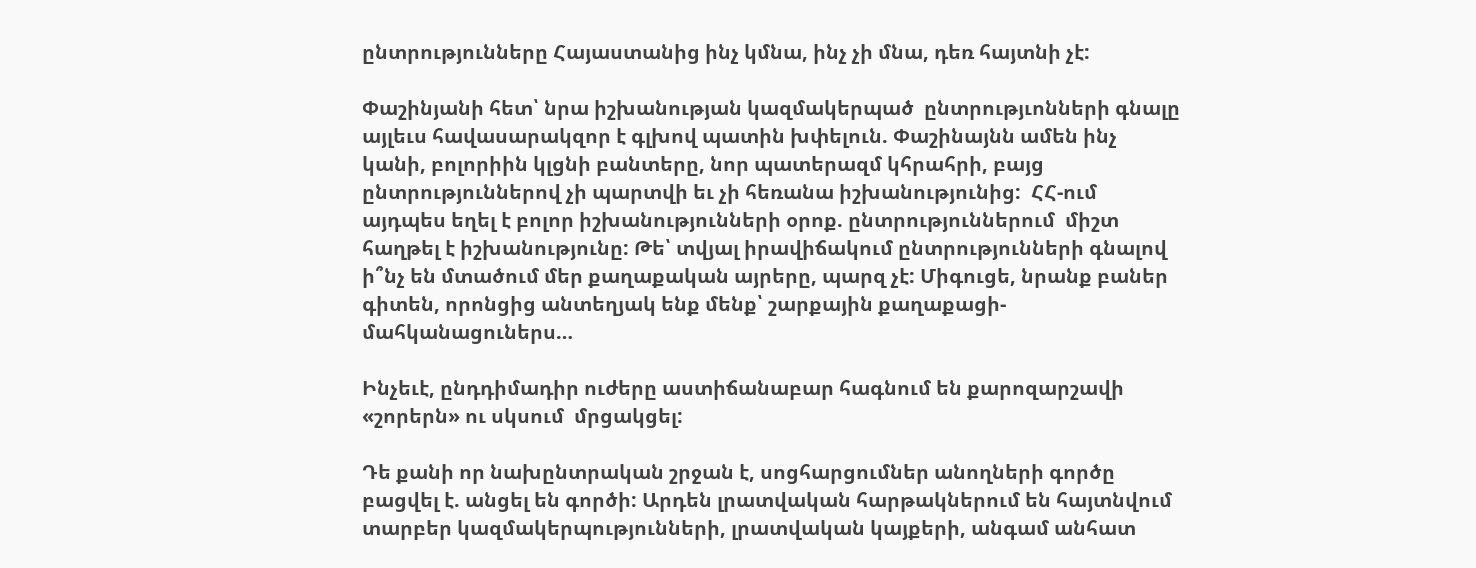ընտրությունները Հայաստանից ինչ կմնա, ինչ չի մնա, դեռ հայտնի չէ:

Փաշինյանի հետ՝ նրա իշխանության կազմակերպած  ընտրությւոնների գնալը այլեւս հավասարակզոր է գլխով պատին խփելուն. Փաշինայնն ամեն ինչ կանի, բոլորիին կլցնի բանտերը, նոր պատերազմ կհրահրի, բայց ընտրություններով չի պարտվի եւ չի հեռանա իշխանությունից:  ՀՀ-ում այդպես եղել է բոլոր իշխանությունների օրոք. ընտրություններում  միշտ հաղթել է իշխանությունը: Թե՝ տվյալ իրավիճակում ընտրությունների գնալով ի՞նչ են մտածում մեր քաղաքական այրերը, պարզ չէ: Միգուցե, նրանք բաներ գիտեն, որոնցից անտեղյակ ենք մենք՝ շարքային քաղաքացի-մահկանացուներս…

Ինչեւէ, ընդդիմադիր ուժերը աստիճանաբար հագնում են քարոզարշավի «շորերն» ու սկսում  մրցակցել:

Դե քանի որ նախընտրական շրջան է, սոցհարցումներ անողների գործը բացվել է. անցել են գործի: Արդեն լրատվական հարթակներում են հայտնվում տարբեր կազմակերպությունների, լրատվական կայքերի, անգամ անհատ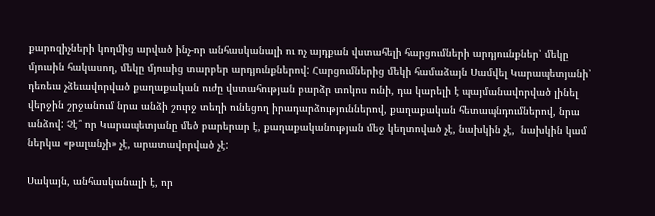քարոզիչների կողմից արված ինչ-որ անհասկանալի ու ոչ այդքան վստահելի հարցումների արդյոււնքներ՝ մեկը մյուսին հակասող, մեկը մյուսից տարբեր արդյունքներով: Հարցումներից մեկի համաձայն Սամվել Կարապետյանի՝ դեռեւս չձեւավորված քաղաքական ուժը վստահության բարձր տոկոս ունի, դա կարելի է պայմանավորված լինել  վերջին շրջանում նրա անձի շուրջ տեղի ունեցող իրադարձություններով, քաղաքական հետապնդումներով, նրա անձով: Չէ՞ որ Կարապետյանը մեծ բարերար է, քաղաքականության մեջ կեղտոված չէ, նախկին չէ,  նախկին կամ ներկա «թալանչի» չէ, արատավորված չէ:

Սակայն, անհասկանալի է, որ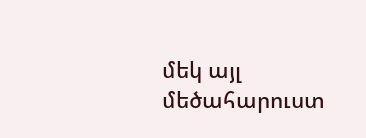մեկ այլ մեծահարուստ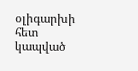օլիգարխի հետ կապված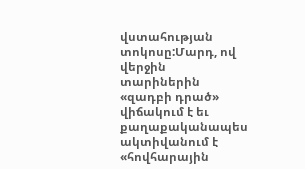վստահության տոկոսը:Մարդ, ով վերջին տարիներին «զադբի դրած» վիճակում է եւ քաղաքականապես ակտիվանում է «հովհարային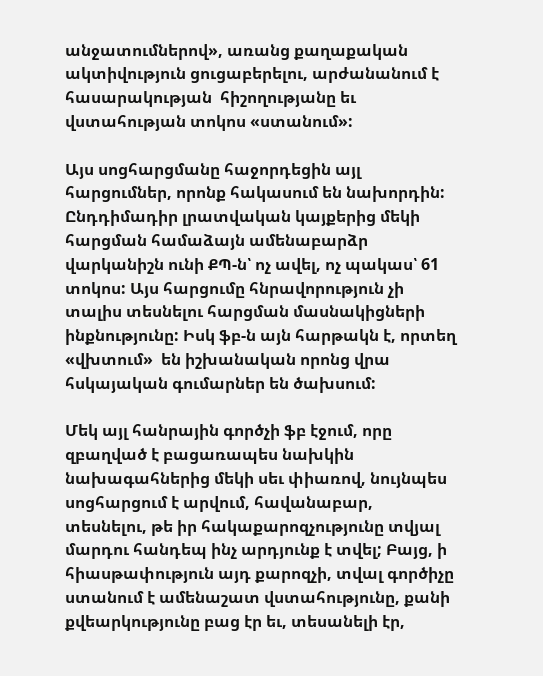անջատումներով», առանց քաղաքական ակտիվություն ցուցաբերելու, արժանանում է հասարակության  հիշողությանը եւ վստահության տոկոս «ստանում»:

Այս սոցհարցմանը հաջորդեցին այլ հարցումներ, որոնք հակասում են նախորդին: Ընդդիմադիր լրատվական կայքերից մեկի հարցման համաձայն ամենաբարձր վարկանիշն ունի ՔՊ-ն՝ ոչ ավել, ոչ պակաս՝ 61 տոկոս: Այս հարցումը հնրավորություն չի տալիս տեսնելու հարցման մասնակիցների ինքնությունը: Իսկ ֆբ-ն այն հարթակն է, որտեղ «վխտում»  են իշխանական որոնց վրա հսկայական գումարներ են ծախսում:

Մեկ այլ հանրային գործչի ֆբ էջում, որը զբաղված է բացառապես նախկին նախագահներից մեկի սեւ փիառով, նույնպես սոցհարցում է արվում, հավանաբար, տեսնելու, թե իր հակաքարոզչությունը տվյալ մարդու հանդեպ ինչ արդյունք է տվել; Բայց, ի հիասթափություն այդ քարոզչի, տվալ գործիչը ստանում է ամենաշատ վստահությունը, քանի քվեարկությունը բաց էր եւ, տեսանելի էր,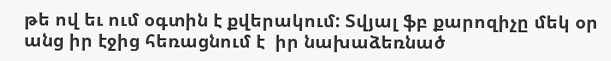թե ով եւ ում օգտին է քվերակում: Տվյալ ֆբ քարոզիչը մեկ օր անց իր էջից հեռացնում է  իր նախաձեռնած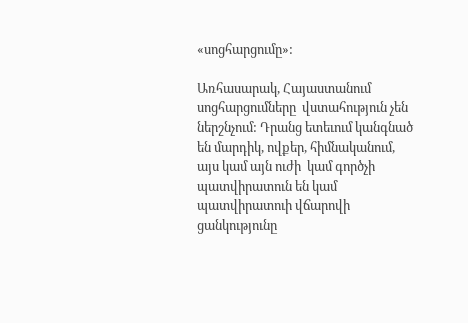«սոցհարցումը»:

Առհասարակ, Հայաստանում սոցհարցումները  վստահություն չեն ներշնչում: Դրանց ետեւում կանգնած են մարդիկ, ովքեր, հիմնականում,  այս կամ այն ուժի  կամ գործչի պատվիրատուն են կամ պատվիրատուի վճարովի ցանկությունը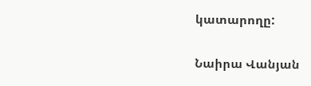կատարողը:

Նաիրա Վանյան